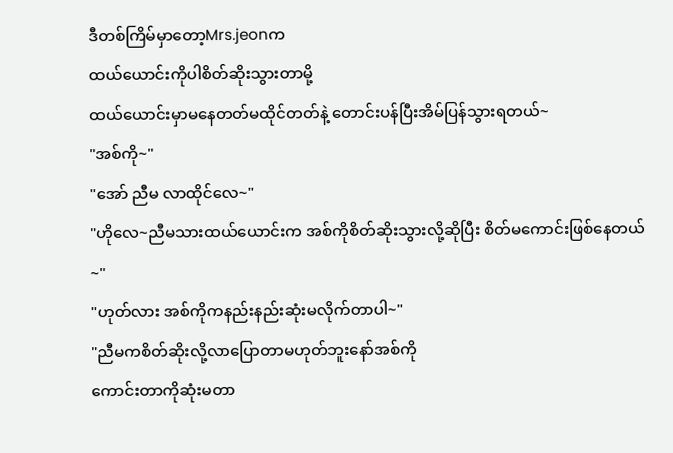ဒီတစ်ကြိမ်မှာတော့Mrs.jeonက
ထယ်ယောင်းကိုပါစိတ်ဆိုးသွားတာမို့
ထယ်ယောင်းမှာမနေတတ်မထိုင်တတ်နဲ့ တောင်းပန်ပြီးအိမ်ပြန်သွားရတယ်~
"အစ်ကို~"
"အော် ညီမ လာထိုင်လေ~"
"ဟိုလေ~ညီမသားထယ်ယောင်းက အစ်ကိုစိတ်ဆိုးသွားလို့ဆိုပြီး စိတ်မကောင်းဖြစ်နေတယ်~"
"ဟုတ်လား အစ်ကိုကနည်းနည်းဆုံးမလိုက်တာပါ~"
"ညီမကစိတ်ဆိုးလို့လာပြောတာမဟုတ်ဘူးနော်အစ်ကို
ကောင်းတာကိုဆုံးမတာ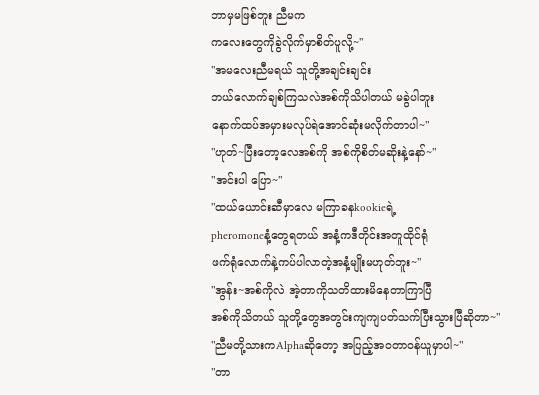ဘာမှမဖြစ်ဘူး ညီမက
ကလေးတွေကိုခွဲလိုက်မှာစိတ်ပူလို့~"
"အမလေးညီမရယ် သူတို့အချင်းချင်း
ဘယ်လောက်ချစ်ကြသလဲအစ်ကိုသိပါတယ် မခွဲပါဘူး
နောက်ထပ်အမှားမလုပ်ရဲအောင်ဆုံးမလိုက်တာပါ~"
"ဟုတ်~ပြီးတော့လေအစ်ကို အစ်ကိုစိတ်မဆိုးနဲ့နော်~"
"အင်းပါ ပြော~"
"ထယ်ယောင်းဆီမှာလေ မကြာခနkookieရဲ့
pheromoneနံ့တွေရတယ် အနံ့ကဒီတိုင်းအတူထိုင်ရုံ
ဖက်ရုံလောက်နဲ့ကပ်ပါလာတဲ့အနံ့မျိုးမဟုတ်ဘူး~"
"အွန်း~အစ်ကိုလဲ အဲ့တာကိုသတိထားမိနေတာကြာပြီ
အစ်ကိုသိတယ် သူတို့တွေအတွင်းကျကျပတ်သက်ပြီးသွားပြီဆိုတာ~"
"ညီမတို့သားကAlphaဆိုတော့ အပြည့်အဝတာဝန်ယူမှာပါ~"
"တာ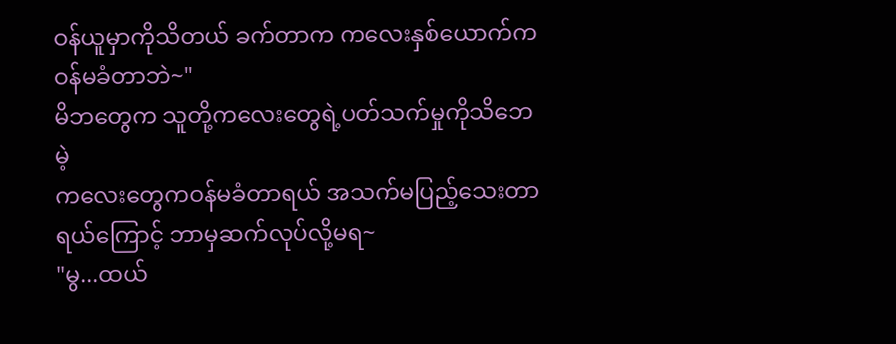ဝန်ယူမှာကိုသိတယ် ခက်တာက ကလေးနှစ်ယောက်က
ဝန်မခံတာဘဲ~"
မိဘတွေက သူတို့ကလေးတွေရဲ့ပတ်သက်မှုကိုသိဘေမဲ့
ကလေးတွေကဝန်မခံတာရယ် အသက်မပြည့်သေးတာရယ်ကြောင့် ဘာမှဆက်လုပ်လို့မရ~
"မွ...ထယ်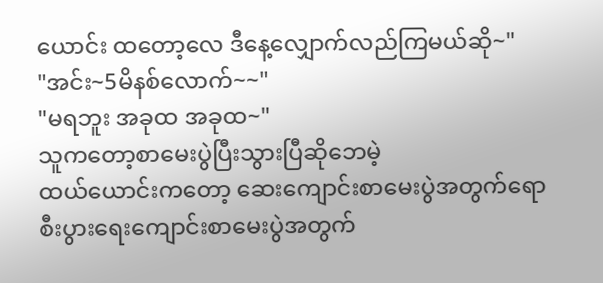ယောင်း ထတော့လေ ဒီနေ့လျှောက်လည်ကြမယ်ဆို~"
"အင်း~5မိနစ်လောက်~~"
"မရဘူး အခုထ အခုထ~"
သူကတော့စာမေးပွဲပြီးသွားပြီဆိုဘေမဲ့
ထယ်ယောင်းကတော့ ဆေးကျောင်းစာမေးပွဲအတွက်ရော
စီးပွားရေးကျောင်းစာမေးပွဲအတွက်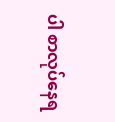ပါ စာလုပ်နေရ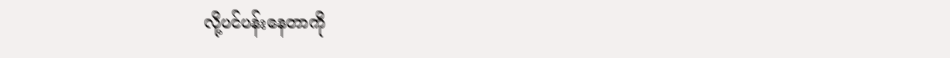လို့ပင်ပန်းနေတာကို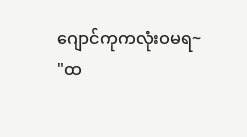ဂျောင်ကုကလုံးဝမရ~
"ထ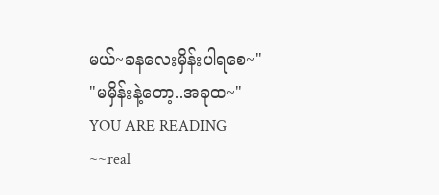မယ်~ခနလေးမှိန်းပါရစေ~"
"မမှိန်းနဲ့တော့..အခုထ~"
YOU ARE READING
~~real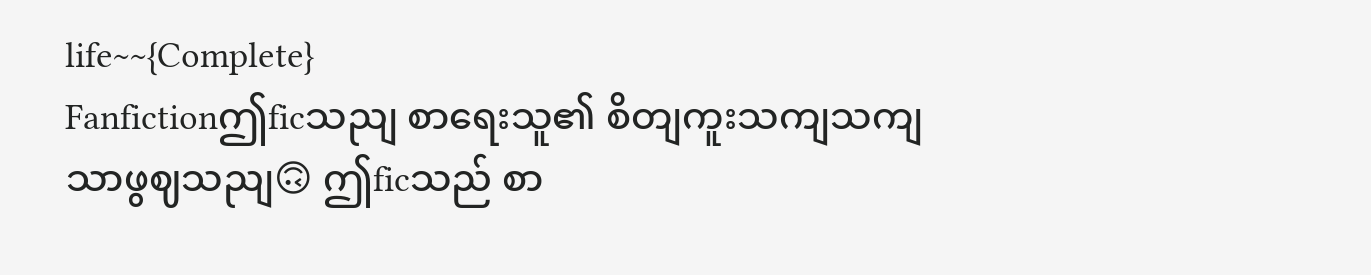life~~{Complete}
Fanfictionဤficသညျ စာရေးသူ၏ စိတျကူးသကျသကျသာဖွဈသညျ🙃 ဤficသည် စာ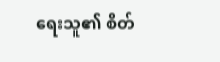ရေးသူ၏ စိတ်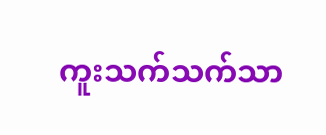ကူးသက်သက်သာ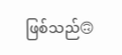ဖြစ်သည်🙃